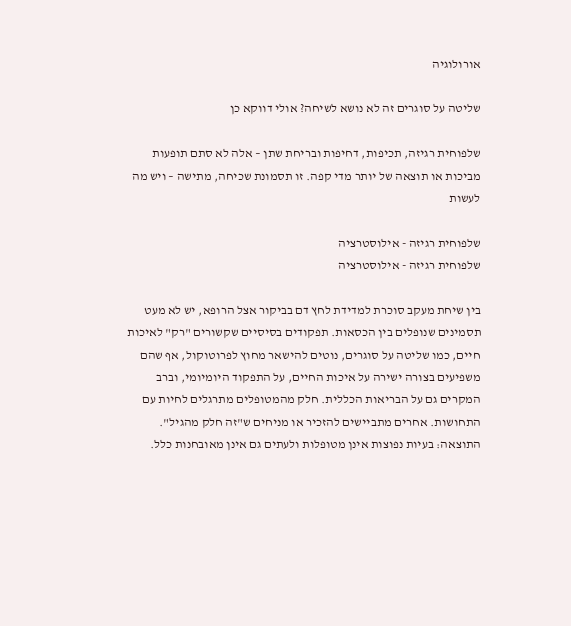אורולוגיה

שליטה על סוגרים זה לא נושא לשיחה? אולי דווקא כן

שלפוחית רגיזה, תכיפות, דחיפות ובריחת שתן – אלה לא סתם תופעות מביכות או תוצאה של יותר מדי קפה. זו תסמונת שכיחה, מתישה – ויש מה לעשות

שלפוחית רגיזה - אילוסטרציה
שלפוחית רגיזה - אילוסטרציה

בין שיחת מעקב סוכרת למדידת לחץ דם בביקור אצל הרופא, יש לא מעט תסמינים שנופלים בין הכסאות. תפקודים בסיסיים שקשורים "רק" לאיכות חיים, כמו שליטה על סוגרים, נוטים להישאר מחוץ לפרוטוקול, אף שהם משפיעים בצורה ישירה על איכות החיים, על התפקוד היומיומי, וברב המקרים גם על הבריאות הכללית. חלק מהמטופלים מתרגלים לחיות עם התחושות. אחרים מתביישים להזכיר או מניחים ש"זה חלק מהגיל". התוצאה: בעיות נפוצות אינן מטופלות ולעתים גם אינן מאובחנות כלל.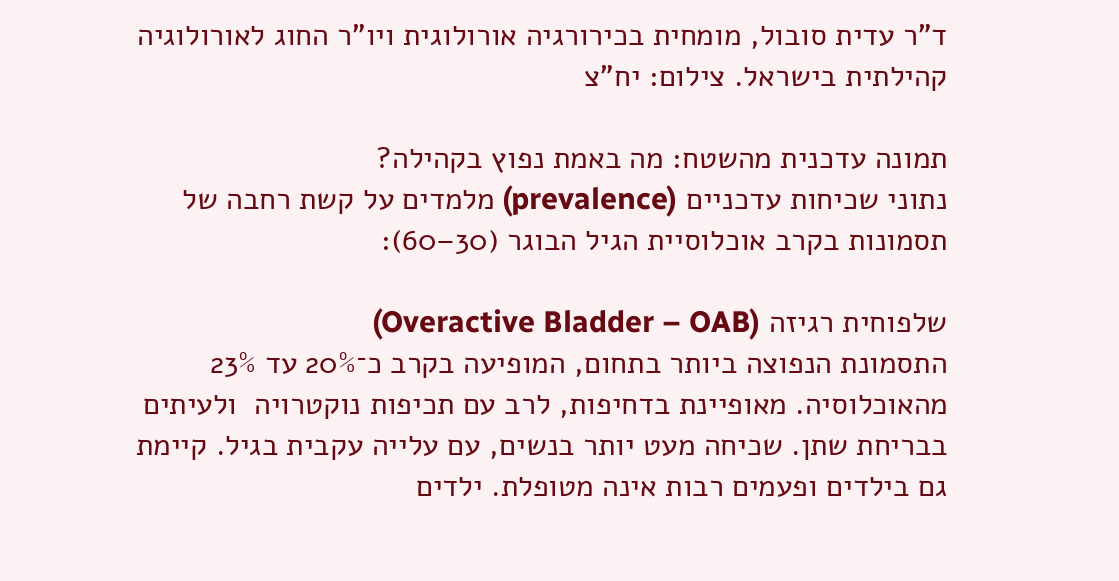ד"ר עדית סובול, מומחית בכירורגיה אורולוגית ויו"ר החוג לאורולוגיה קהילתית בישראל. צילום: יח"צ

תמונה עדכנית מהשטח: מה באמת נפוץ בקהילה?
נתוני שכיחות עדכניים (prevalence) מלמדים על קשת רחבה של תסמונות בקרב אוכלוסיית הגיל הבוגר (30–60):

שלפוחית רגיזה (Overactive Bladder – OAB)
התסמונת הנפוצה ביותר בתחום, המופיעה בקרב כ־20% עד 23% מהאוכלוסיה. מאופיינת בדחיפות, לרב עם תכיפות נוקטרויה  ולעיתים בבריחת שתן. שכיחה מעט יותר בנשים, עם עלייה עקבית בגיל. קיימת גם בילדים ופעמים רבות אינה מטופלת. ילדים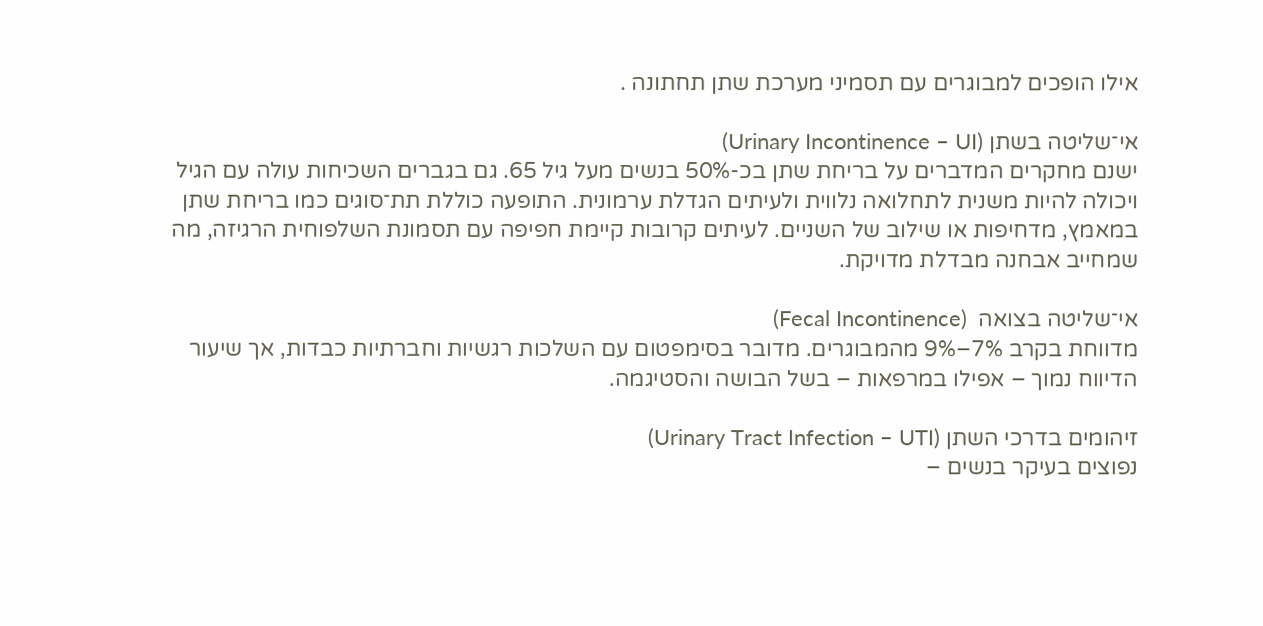אילו הופכים למבוגרים עם תסמיני מערכת שתן תחתונה .

אי־שליטה בשתן (Urinary Incontinence – UI)
ישנם מחקרים המדברים על בריחת שתן בכ-50% בנשים מעל גיל 65. גם בגברים השכיחות עולה עם הגיל ויכולה להיות משנית לתחלואה נלווית ולעיתים הגדלת ערמונית. התופעה כוללת תת־סוגים כמו בריחת שתן במאמץ, מדחיפות או שילוב של השניים. לעיתים קרובות קיימת חפיפה עם תסמונת השלפוחית הרגיזה, מה שמחייב אבחנה מבדלת מדויקת.

אי־שליטה בצואה  (Fecal Incontinence)
מדווחת בקרב 7%–9% מהמבוגרים. מדובר בסימפטום עם השלכות רגשיות וחברתיות כבדות, אך שיעור הדיווח נמוך – אפילו במרפאות – בשל הבושה והסטיגמה.

זיהומים בדרכי השתן (Urinary Tract Infection – UTI)
נפוצים בעיקר בנשים –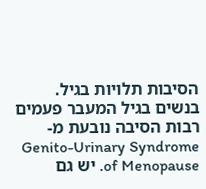הסיבות תלויות בגיל. בנשים בגיל המעבר פעמים רבות הסיבה נובעת מ-Genito-Urinary Syndrome of Menopause. יש גם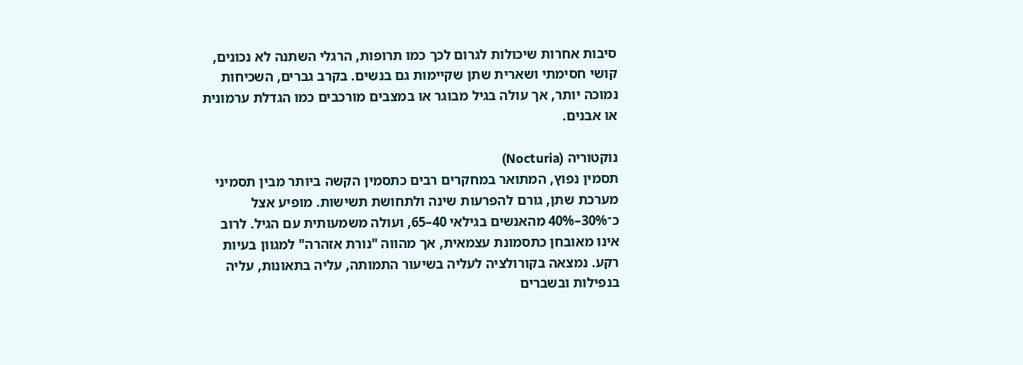סיבות אחרות שיכולות לגרום לכך כמו תרופות, הרגלי השתנה לא נכונים, קושי חסימתי ושארית שתן שקיימות גם בנשים. בקרב גברים, השכיחות נמוכה יותר, אך עולה בגיל מבוגר או במצבים מורכבים כמו הגדלת ערמונית או אבנים.

נוקטוריה (Nocturia)
תסמין נפוץ, המתואר במחקרים רבים כתסמין הקשה ביותר מבין תסמיני מערכת שתן, גורם להפרעות שינה ולתחושת תשישות. מופיע אצל כ־30%–40% מהאנשים בגילאי 40–65, ועולה משמעותית עם הגיל. לרוב אינו מאובחן כתסמונת עצמאית, אך מהווה "נורת אזהרה" למגוון בעיות רקע. נמצאה בקורולציה לעליה בשיעור התמותה, עליה בתאונות, עליה בנפילות ובשברים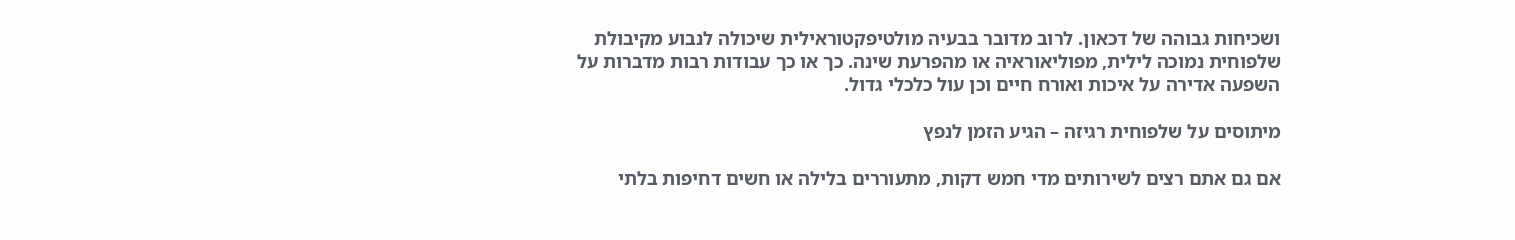ושכיחות גבוהה של דכאון. לרוב מדובר בבעיה מולטיפקטוראילית שיכולה לנבוע מקיבולת שלפוחית נמוכה לילית, מפוליאוראיה או מהפרעת שינה. כך או כך עבודות רבות מדברות על השפעה אדירה על איכות ואורח חיים וכן עול כלכלי גדול.

מיתוסים על שלפוחית רגיזה – הגיע הזמן לנפץ

אם גם אתם רצים לשירותים מדי חמש דקות, מתעוררים בלילה או חשים דחיפות בלתי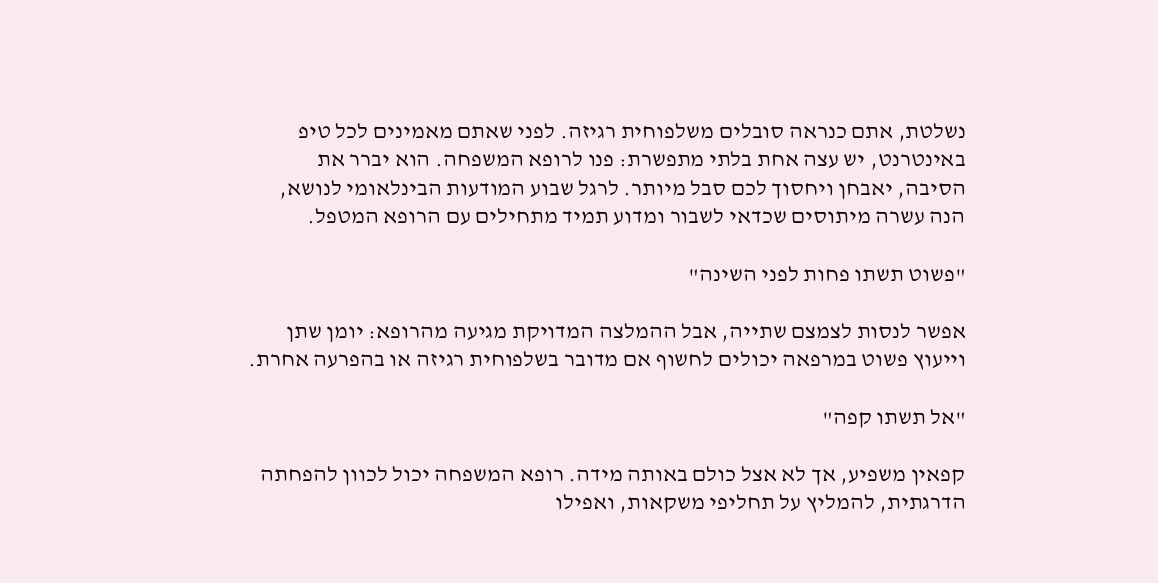נשלטת, אתם כנראה סובלים משלפוחית רגיזה. לפני שאתם מאמינים לכל טיפ באינטרנט, יש עצה אחת בלתי מתפשרת: פנו לרופא המשפחה. הוא יברר את הסיבה, יאבחן ויחסוך לכם סבל מיותר. לרגל שבוע המודעות הבינלאומי לנושא, הנה עשרה מיתוסים שכדאי לשבור ומדוע תמיד מתחילים עם הרופא המטפל.

"פשוט תשתו פחות לפני השינה"

אפשר לנסות לצמצם שתייה, אבל ההמלצה המדויקת מגיעה מהרופא: יומן שתן וייעוץ פשוט במרפאה יכולים לחשוף אם מדובר בשלפוחית רגיזה או בהפרעה אחרת.

"אל תשתו קפה"

קפאין משפיע, אך לא אצל כולם באותה מידה. רופא המשפחה יכול לכוון להפחתה הדרגתית, להמליץ על תחליפי משקאות, ואפילו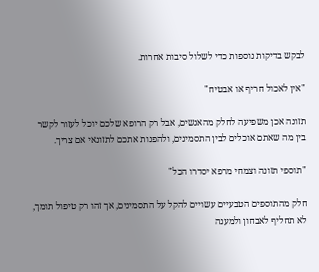לבקש בדיקות נוספות כדי לשלול סיבות אחרות.

"אין לאכול חריף או אבטיח"

תזונה אכן משפיעה לחלק מהאנשים, אבל רק הרופא שלכם יוכל לעזור לקשר בין מה שאתם אוכלים לבין התסמינים, ולהפנות אתכם לתזונאי אם צריך.

"תוספי תזונה וצמחי מרפא יסדרו הכל"

חלק מהתוספים הטבעיים עשויים להקל על התסמינים, אך זהו רק טיפול תומך, לא תחליף לאבחון ולמענה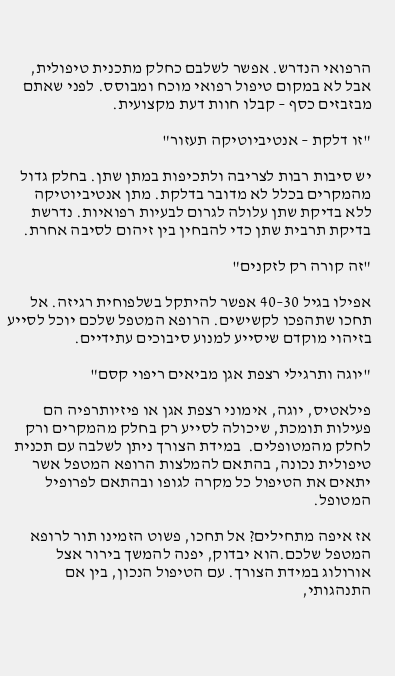הרפואי הנדרש. אפשר לשלבם כחלק מתכנית טיפולית, אבל לא במקום טיפול רפואי מוכח ומבוסס. לפני שאתם מבזבזים כסף – קבלו חוות דעת מקצועית.

"זו דלקת – אנטיביוטיקה תעזור"

יש סיבות רבות לצריבה ולתכיפות במתן שתן. בחלק גדול מהמקרים בכלל לא מדובר בדלקת. מתן אנטיביוטיקה ללא בדיקת שתן עלולה לגרום לבעיות רפואיות. נדרשת בדיקת תרבית שתן כדי להבחין בין זיהום לסיבה אחרת.

"זה קורה רק לזקנים"

אפילו בגיל 30–40 אפשר להיתקל בשלפוחית רגיזה. אל תחכו שתהפכו לקשישים. הרופא המטפל שלכם יוכל לסייע בזיהוי מוקדם שיסייע למנוע סיבוכים עתידיים.

"יוגה ותרגילי רצפת אגן מביאים ריפוי קסם"

פילאטיס, יוגה, אימוני רצפת אגן או פיזיותרפיה הם פעילות תומכת, שיכולה לסייע רק בחלק מהמקרים ורק לחלק מהמטופלים.  במידת הצורך ניתן לשלבה עם תכנית טיפולית נכונה, בהתאם להמלצות הרופא המטפל אשר יתאים את הטיפול כל מקרה לגופו ובהתאם לפרופיל המטופל.

אז איפה מתחילים? אל תחכו, פשוט הזמינו תור לרופא המטפל שלכם.הוא יבדוק, יפנה להמשך בירור אצל אורולוג במידת הצורך. עם הטיפול הנכון, בין אם התנהגותי,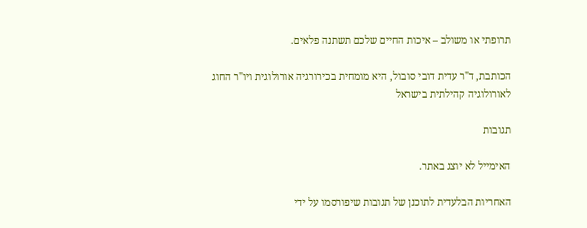תרופתי או משולב – איכות החיים שלכם תשתנה פלאים.

הכותבת, ד"ר עדית דובי סובול, היא מומחית בכירורגיה אורולוגית ויו"ר החוג לאורולוגיה קהילתית בישראל

תגובות

האימייל לא יוצג באתר.

האחריות הבלעדית לתוכנן של תגובות שיפורסמו על ידי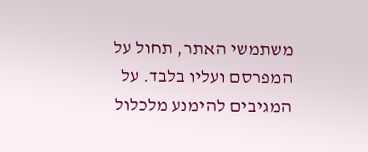משתמשי האתר, תחול על המפרסם ועליו בלבד. על המגיבים להימנע מלכלול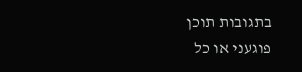בתגובות תוכן פוגעני או כל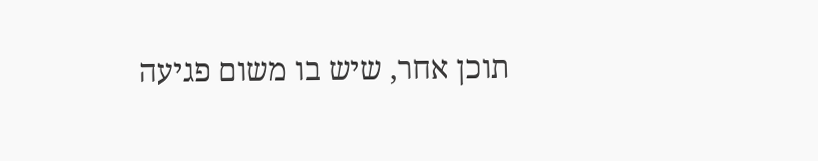תוכן אחר, שיש בו משום פגיעה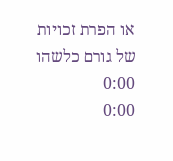או הפרת זכויות של גורם כלשהו
0:00
0:00